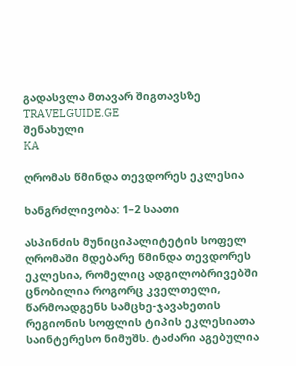გადასვლა მთავარ შიგთავსზე
TRAVELGUIDE.GE
შენახული
KA

ღრომას წმინდა თევდორეს ეკლესია

ხანგრძლივობა: 1–2 საათი

ასპინძის მუნიციპალიტეტის სოფელ ღრომაში მდებარე წმინდა თევდორეს ეკლესია, რომელიც ადგილობრივებში ცნობილია როგორც კველთელი, წარმოადგენს სამცხე-ჯავახეთის რეგიონის სოფლის ტიპის ეკლესიათა საინტერესო ნიმუშს. ტაძარი აგებულია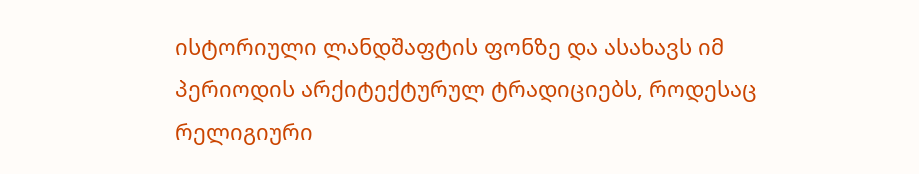ისტორიული ლანდშაფტის ფონზე და ასახავს იმ პერიოდის არქიტექტურულ ტრადიციებს, როდესაც რელიგიური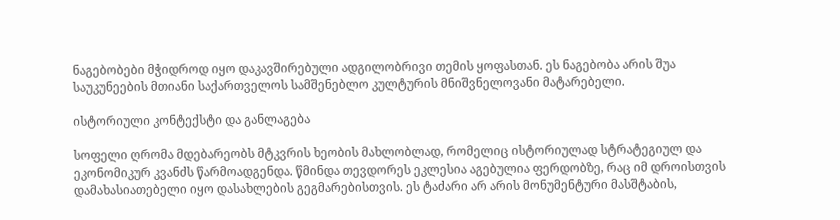ნაგებობები მჭიდროდ იყო დაკავშირებული ადგილობრივი თემის ყოფასთან. ეს ნაგებობა არის შუა საუკუნეების მთიანი საქართველოს სამშენებლო კულტურის მნიშვნელოვანი მატარებელი.

ისტორიული კონტექსტი და განლაგება

სოფელი ღრომა მდებარეობს მტკვრის ხეობის მახლობლად, რომელიც ისტორიულად სტრატეგიულ და ეკონომიკურ კვანძს წარმოადგენდა. წმინდა თევდორეს ეკლესია აგებულია ფერდობზე, რაც იმ დროისთვის დამახასიათებელი იყო დასახლების გეგმარებისთვის. ეს ტაძარი არ არის მონუმენტური მასშტაბის,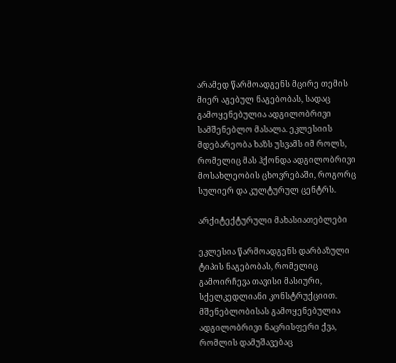არამედ წარმოადგენს მცირე თემის მიერ აგებულ ნაგებობას, სადაც გამოყენებულია ადგილობრივი სამშენებლო მასალა. ეკლესიის მდებარეობა ხაზს უსვამს იმ როლს, რომელიც მას ჰქონდა ადგილობრივი მოსახლეობის ცხოვრებაში, როგორც სულიერ და კულტურულ ცენტრს.

არქიტექტურული მახასიათებლები

ეკლესია წარმოადგენს დარბაზული ტიპის ნაგებობას, რომელიც გამოირჩევა თავისი მასიური, სქელკედლიანი კონსტრუქციით. მშენებლობისას გამოყენებულია ადგილობრივი ნაცრისფერი ქვა, რომლის დამუშავებაც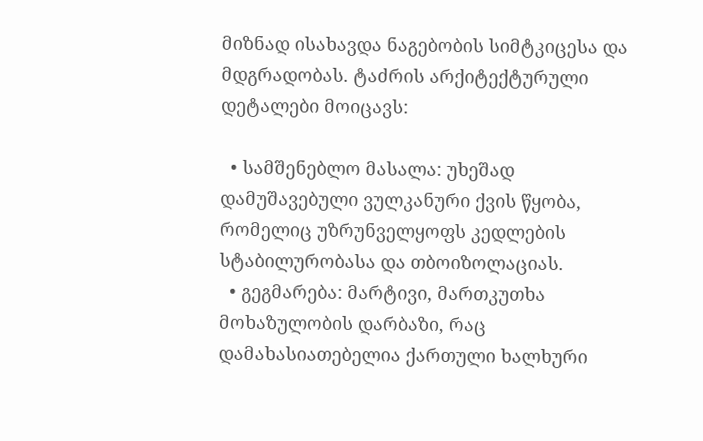მიზნად ისახავდა ნაგებობის სიმტკიცესა და მდგრადობას. ტაძრის არქიტექტურული დეტალები მოიცავს:

  • სამშენებლო მასალა: უხეშად დამუშავებული ვულკანური ქვის წყობა, რომელიც უზრუნველყოფს კედლების სტაბილურობასა და თბოიზოლაციას.
  • გეგმარება: მარტივი, მართკუთხა მოხაზულობის დარბაზი, რაც დამახასიათებელია ქართული ხალხური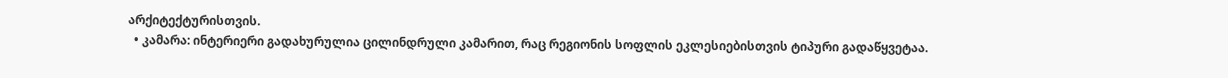არქიტექტურისთვის.
  • კამარა: ინტერიერი გადახურულია ცილინდრული კამარით, რაც რეგიონის სოფლის ეკლესიებისთვის ტიპური გადაწყვეტაა.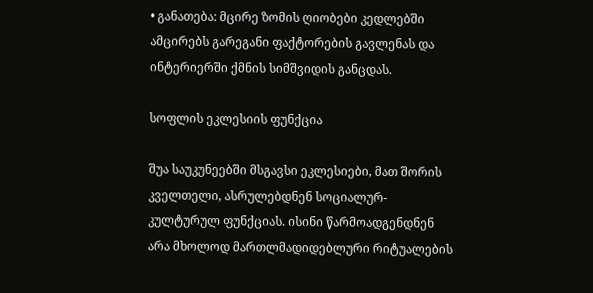• განათება: მცირე ზომის ღიობები კედლებში ამცირებს გარეგანი ფაქტორების გავლენას და ინტერიერში ქმნის სიმშვიდის განცდას.

სოფლის ეკლესიის ფუნქცია

შუა საუკუნეებში მსგავსი ეკლესიები, მათ შორის კველთელი, ასრულებდნენ სოციალურ-კულტურულ ფუნქციას. ისინი წარმოადგენდნენ არა მხოლოდ მართლმადიდებლური რიტუალების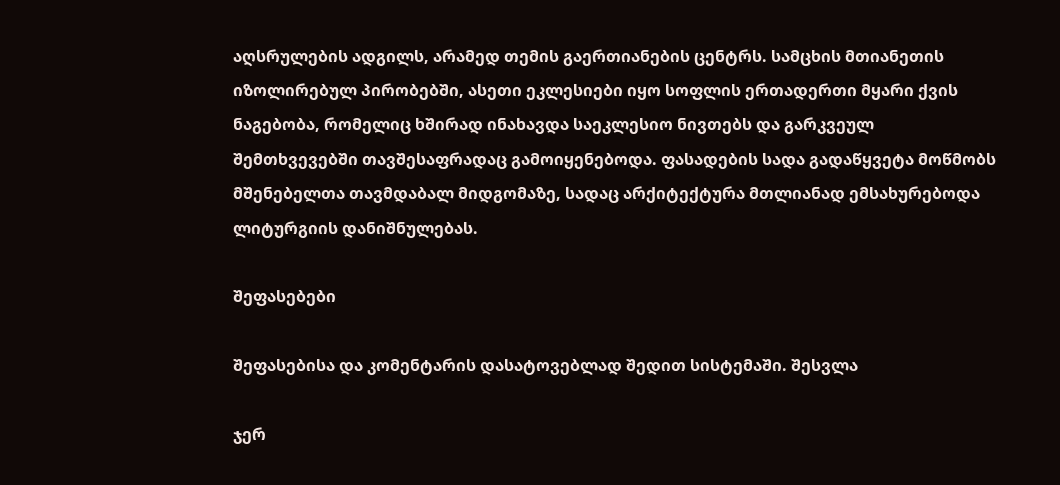აღსრულების ადგილს, არამედ თემის გაერთიანების ცენტრს. სამცხის მთიანეთის იზოლირებულ პირობებში, ასეთი ეკლესიები იყო სოფლის ერთადერთი მყარი ქვის ნაგებობა, რომელიც ხშირად ინახავდა საეკლესიო ნივთებს და გარკვეულ შემთხვევებში თავშესაფრადაც გამოიყენებოდა. ფასადების სადა გადაწყვეტა მოწმობს მშენებელთა თავმდაბალ მიდგომაზე, სადაც არქიტექტურა მთლიანად ემსახურებოდა ლიტურგიის დანიშნულებას.

შეფასებები

შეფასებისა და კომენტარის დასატოვებლად შედით სისტემაში. შესვლა

ჯერ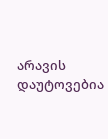არავის დაუტოვებია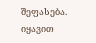შეფასება. იყავით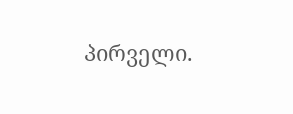პირველი.